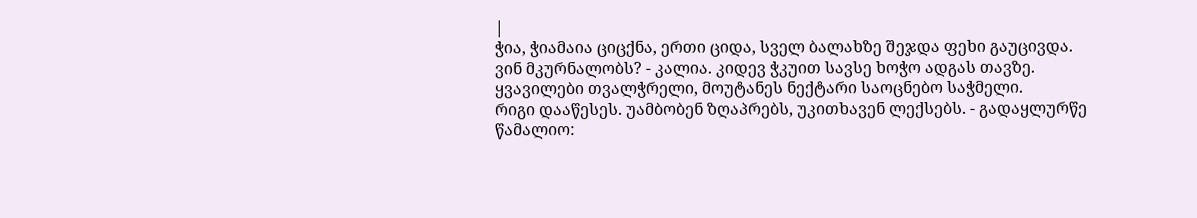|
ჭია, ჭიამაია ციცქნა, ერთი ციდა, სველ ბალახზე შეჯდა ფეხი გაუცივდა.
ვინ მკურნალობს? - კალია. კიდევ ჭკუით სავსე ხოჭო ადგას თავზე.
ყვავილები თვალჭრელი, მოუტანეს ნექტარი საოცნებო საჭმელი.
რიგი დააწესეს. უამბობენ ზღაპრებს, უკითხავენ ლექსებს. - გადაყლურწე წამალიო: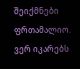შეიქმნები ფრთამალიო.
ვერ იკარებს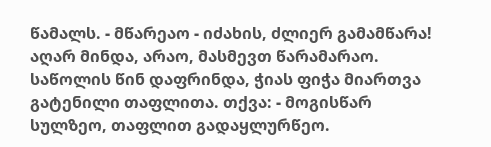წამალს. - მწარეაო - იძახის, ძლიერ გამამწარა! აღარ მინდა, არაო, მასმევთ წარამარაო.
საწოლის წინ დაფრინდა, ჭიას ფიჭა მიართვა გატენილი თაფლითა. თქვა: - მოგისწარ სულზეო, თაფლით გადაყლურწეო.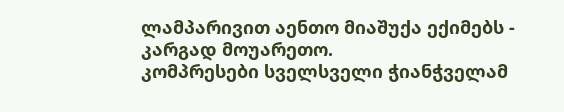ლამპარივით აენთო მიაშუქა ექიმებს - კარგად მოუარეთო.
კომპრესები სველსველი ჭიანჭველამ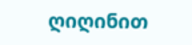ღიღინით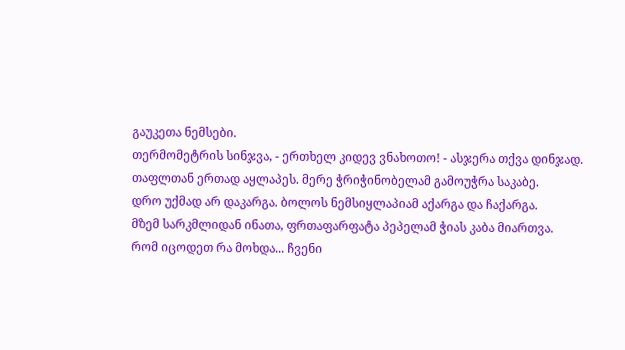გაუკეთა ნემსები.
თერმომეტრის სინჯვა, - ერთხელ კიდევ ვნახოთო! - ასჯერა თქვა დინჯად.
თაფლთან ერთად აყლაპეს. მერე ჭრიჭინობელამ გამოუჭრა საკაბე.
დრო უქმად არ დაკარგა. ბოლოს ნემსიყლაპიამ აქარგა და ჩაქარგა.
მზემ სარკმლიდან ინათა, ფრთაფარფატა პეპელამ ჭიას კაბა მიართვა.
რომ იცოდეთ რა მოხდა... ჩვენი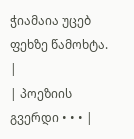ჭიამაია უცებ ფეხზე წამოხტა. |
| პოეზიის გვერდი • • • |